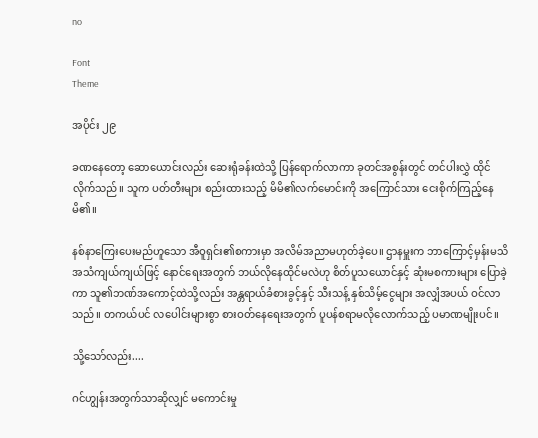no

Font
Theme

အပိုင်း ၂၉

ခဏနေတော့ ဆောယောင်းလည်း ဆေးရုံခန်းထဲသို့ ပြန်ရောက်လာကာ ခုတင်အစွန်းတွင် တင်ပါးလွှဲ ထိုင်လိုက်သည်။ သူက ပတ်တီးများ စည်းထားသည့် မိမိ၏လက်မောင်းကို အကြောင်သား ငေးစိုက်ကြည့်နေမိ၏။

နစ်နာကြေးပေးမည်ဟူသော အီဝူရှင်း၏စကားမှာ အလိမ်အညာမဟုတ်ခဲ့ပေ။ ဌာနမှူးက ဘာကြောင့်မှန်းမသိ အသံကျယ်ကျယ်ဖြင့် နောင်ရေးအတွက် ဘယ်လိုနေထိုင်မလဲဟု စိတ်ပူသယောင်နှင့် ဆုံးမစကားများ ပြောခဲ့ကာ သူ၏ဘဏ်အကောင့်ထဲသို့လည်း အန္တရာယ်ခံစားခွင့်နှင့် သီးသန့် နှစ်သိမ့်ငွေများ အလျှံအပယ် ဝင်လာသည်။ တကယ်ပင် လပေါင်းများစွာ စားဝတ်နေရေးအတွက် ပူပန်စရာမလိုလောက်သည့် ပမာဏမျိုးပင်။

သို့သော်လည်း....

ဂင်ဟျွန်းအတွက်သာဆိုလျှင် မကောင်းမှု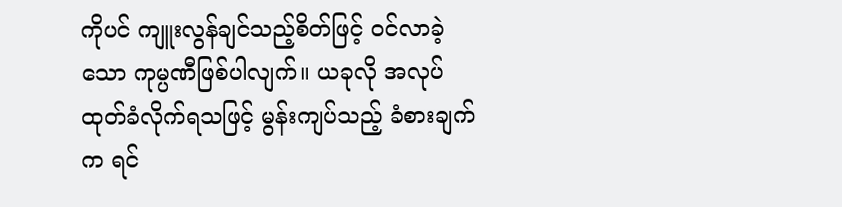ကိုပင် ကျူးလွန်ချင်သည့်စိတ်ဖြင့် ဝင်လာခဲ့သော ကုမ္ပဏီဖြစ်ပါလျက်။ ယခုလို အလုပ်ထုတ်ခံလိုက်ရသဖြင့် မွန်းကျပ်သည့် ခံစားချက်က ရင်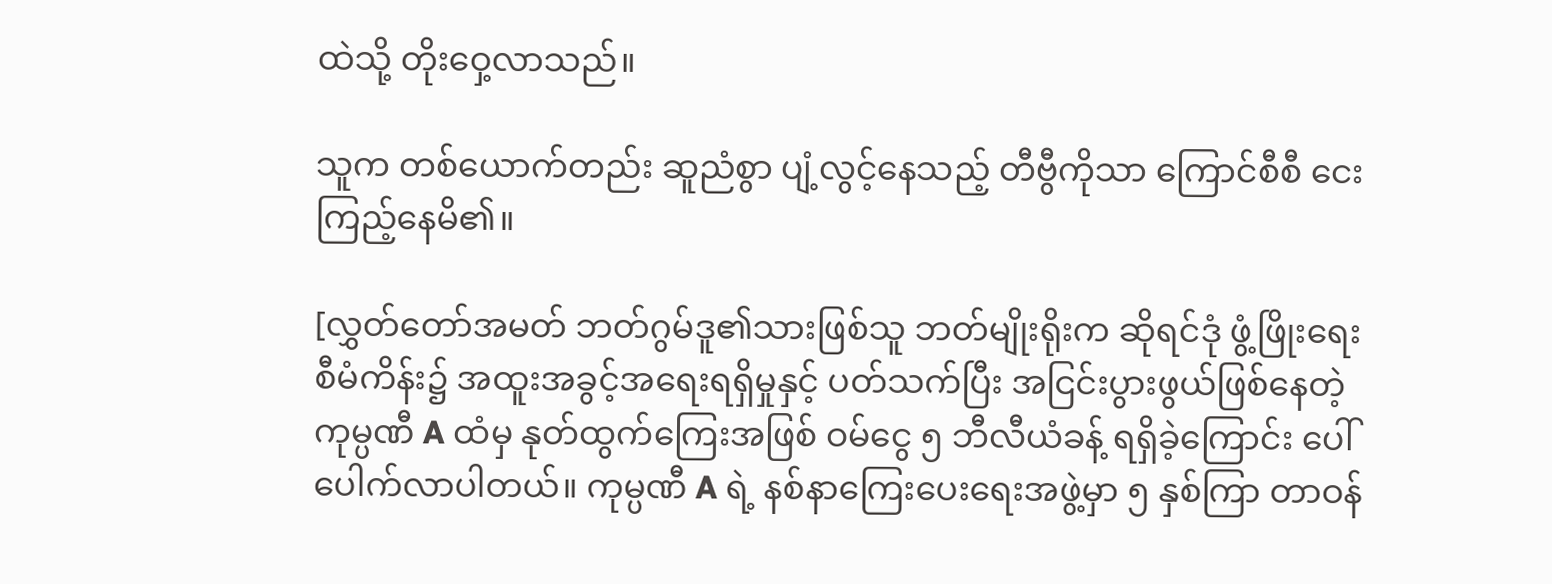ထဲသို့ တိုးဝှေ့လာသည်။

သူက တစ်ယောက်တည်း ဆူညံစွာ ပျံ့လွင့်နေသည့် တီဗွီကိုသာ ကြောင်စီစီ ငေးကြည့်နေမိ၏။

[လွှတ်တော်အမတ် ဘတ်ဂွမ်ဒူ၏သားဖြစ်သူ ဘတ်မျိုးရိုးက ဆိုရင်ဒုံ ဖွံ့ဖြိုးရေးစီမံကိန်း၌ အထူးအခွင့်အရေးရရှိမှုနှင့် ပတ်သက်ပြီး အငြင်းပွားဖွယ်ဖြစ်နေတဲ့ ကုမ္ပဏီ A ထံမှ နုတ်ထွက်ကြေးအဖြစ် ဝမ်ငွေ ၅ ဘီလီယံခန့် ရရှိခဲ့ကြောင်း ပေါ်ပေါက်လာပါတယ်။ ကုမ္ပဏီ A ရဲ့ နစ်နာကြေးပေးရေးအဖွဲ့မှာ ၅ နှစ်ကြာ တာဝန်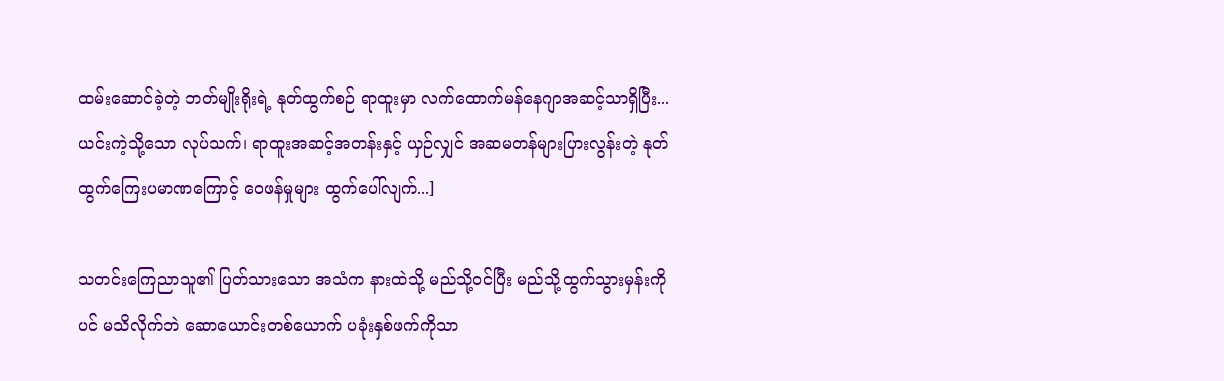ထမ်းဆောင်ခဲ့တဲ့ ဘတ်မျိုးရိုးရဲ့ နုတ်ထွက်စဉ် ရာထူးမှာ လက်ထောက်မန်နေဂျာအဆင့်သာရှိပြီး... ယင်းကဲ့သို့သော လုပ်သက်၊ ရာထူးအဆင့်အတန်းနှင့် ယှဉ်လျှင် အဆမတန်များပြားလွန်းတဲ့ နုတ်ထွက်ကြေးပမာဏကြောင့် ဝေဖန်မှုများ ထွက်ပေါ်လျက်...]

သတင်းကြေညာသူ၏ ပြတ်သားသော အသံက နားထဲသို့ မည်သို့ဝင်ပြီး မည်သို့ထွက်သွားမှန်းကိုပင် မသိလိုက်ဘဲ ဆောယောင်းတစ်ယောက် ပခုံးနှစ်ဖက်ကိုသာ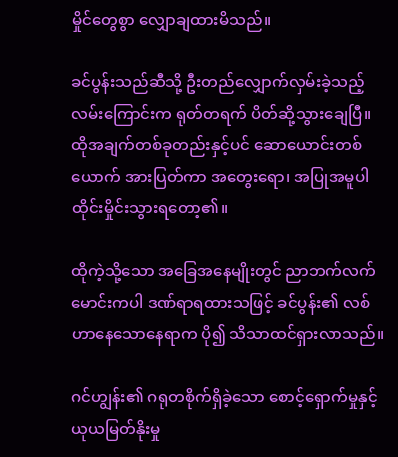မှိုင်တွေစွာ လျှောချထားမိသည်။

ခင်ပွန်းသည်ဆီသို့ ဦးတည်လျှောက်လှမ်းခဲ့သည့် လမ်းကြောင်းက ရုတ်တရက် ပိတ်ဆို့သွားချေပြီ။ ထိုအချက်တစ်ခုတည်းနှင့်ပင် ဆောယောင်းတစ်ယောက် အားပြတ်ကာ အတွေးရော၊ အပြုအမူပါ ထိုင်းမှိုင်းသွားရတော့၏။

ထိုကဲ့သို့သော အခြေအနေမျိုးတွင် ညာဘက်လက်မောင်းကပါ ဒဏ်ရာရထားသဖြင့် ခင်ပွန်း၏ လစ်ဟာနေသောနေရာက ပို၍ သိသာထင်ရှားလာသည်။

ဂင်ဟျွန်း၏ ဂရုတစိုက်ရှိခဲ့သော စောင့်ရှောက်မှုနှင့် ယုယမြတ်နိုးမှု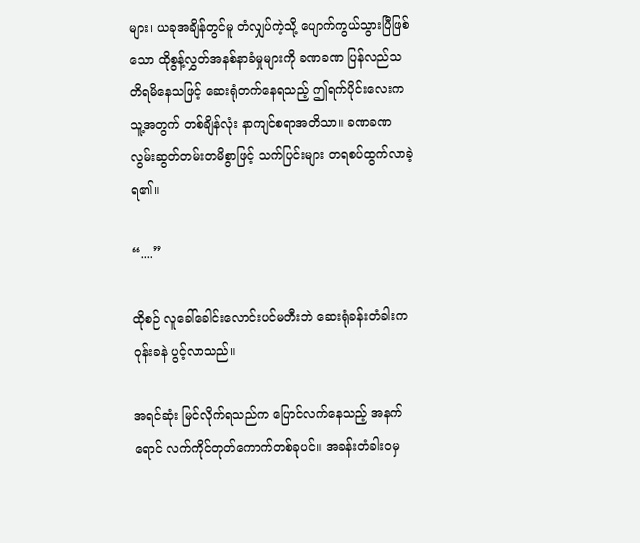များ၊ ယခုအချိန်တွင်မူ တံလျှပ်ကဲ့သို့ ပျောက်ကွယ်သွားပြီဖြစ်သော ထိုစွန့်လွှတ်အနစ်နာခံမှုများကို ခဏခဏ ပြန်လည်သတိရမိနေသဖြင့် ဆေးရုံတက်နေရသည့် ဤရက်ပိုင်းလေးက သူ့အတွက် တစ်ချိန်လုံး နာကျင်စရာအတိသာ။ ခဏခဏ လွမ်းဆွတ်တမ်းတမိစွာဖြင့် သက်ပြင်းများ တရစပ်ထွက်လာခဲ့ရ၏။

“....”

ထိုစဉ် လူခေါ်ခေါင်းလောင်းပင်မတီးဘဲ ဆေးရုံခန်းတံခါးက ဝုန်းခနဲ ပွင့်လာသည်။

အရင်ဆုံး မြင်လိုက်ရသည်က ပြောင်လက်နေသည့် အနက်ရောင် လက်ကိုင်တုတ်ကောက်တစ်ခုပင်။ အခန်းတံခါးဝမှ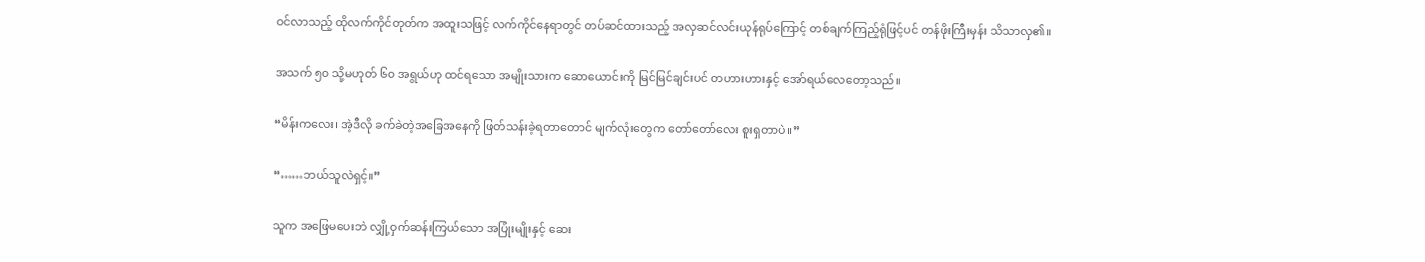ဝင်လာသည့် ထိုလက်ကိုင်တုတ်က အထူးသဖြင့် လက်ကိုင်နေရာတွင် တပ်ဆင်ထားသည့် အလှဆင်လင်းယုန်ရုပ်ကြောင့် တစ်ချက်ကြည့်ရုံဖြင့်ပင် တန်ဖိုးကြီးမှန်း သိသာလှ၏။

အသက် ၅၀ သို့မဟုတ် ၆၀ အရွယ်ဟု ထင်ရသော အမျိုးသားက ဆောယောင်းကို မြင်မြင်ချင်းပင် တဟားဟားနှင့် အော်ရယ်လေတော့သည်။

“မိန်းကလေး၊ အဲ့ဒီလို ခက်ခဲတဲ့အခြေအနေကို ဖြတ်သန်းခဲ့ရတာတောင် မျက်လုံးတွေက တော်တော်လေး စူးရှတာပဲ။”

“……ဘယ်သူလဲရှင့်။”

သူက အဖြေမပေးဘဲ လျှို့ဝှက်ဆန်းကြယ်သော အပြုံးမျိုးနှင့် ဆေး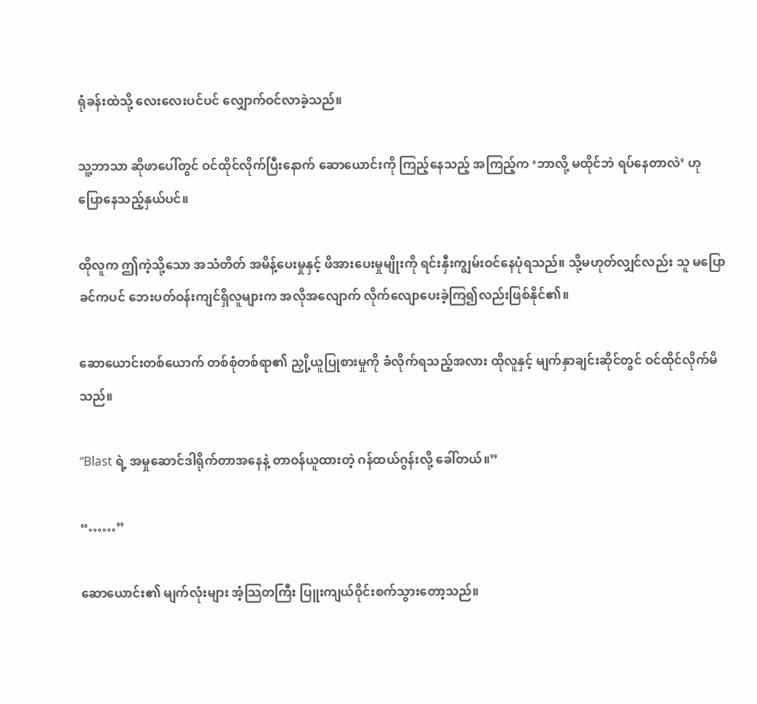ရုံခန်းထဲသို့ လေးလေးပင်ပင် လျှောက်ဝင်လာခဲ့သည်။

သူ့ဘာသာ ဆိုဖာပေါ်တွင် ဝင်ထိုင်လိုက်ပြီးနောက် ဆောယောင်းကို ကြည့်နေသည့် အကြည့်က ‘ဘာလို့ မထိုင်ဘဲ ရပ်နေတာလဲ’ ဟု ပြောနေသည့်နှယ်ပင်။

ထိုလူက ဤကဲ့သို့သော အသံတိတ် အမိန့်ပေးမှုနှင့် ဖိအားပေးမှုမျိုးကို ရင်းနှီးကျွမ်းဝင်နေပုံရသည်။ သို့မဟုတ်လျှင်လည်း သူ မပြောခင်ကပင် ဘေးပတ်ဝန်းကျင်ရှိလူများက အလိုအလျောက် လိုက်လျောပေးခဲ့ကြ၍လည်းဖြစ်နိုင်၏။

ဆောယောင်းတစ်ယောက် တစ်စုံတစ်ရာ၏ ညှို့ယူပြုစားမှုကို ခံလိုက်ရသည့်အလား ထိုလူနှင့် မျက်နှာချင်းဆိုင်တွင် ဝင်ထိုင်လိုက်မိသည်။

“Blast ရဲ့ အမှုဆောင်ဒါရိုက်တာအနေနဲ့ တာဝန်ယူထားတဲ့ ဂန်ထယ်ဂွန်းလို့ ခေါ်တယ်။”

“……”

ဆောယောင်း၏ မျက်လုံးများ အံ့သြတကြီး ပြူးကျယ်ဝိုင်းစက်သွားတော့သည်။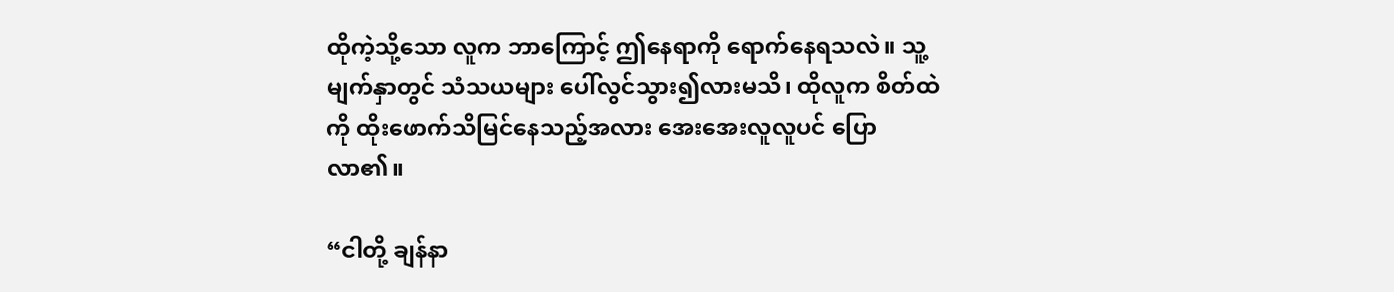ထိုကဲ့သို့သော လူက ဘာကြောင့် ဤနေရာကို ရောက်နေရသလဲ။ သူ့မျက်နှာတွင် သံသယများ ပေါ်လွင်သွား၍လားမသိ၊ ထိုလူက စိတ်ထဲကို ထိုးဖောက်သိမြင်နေသည့်အလား အေးအေးလူလူပင် ပြောလာ၏။

“ငါတို့ ချန်နာ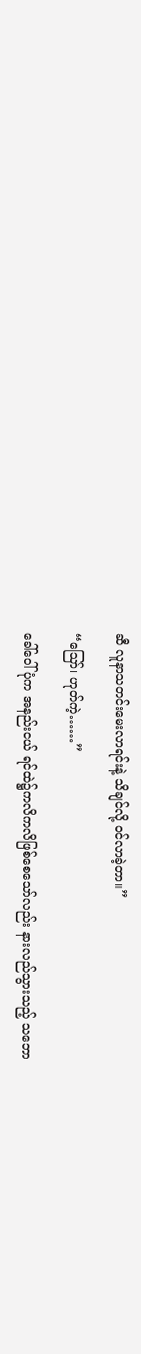ဆီ လူနာသတင်းမေးလာရင်းနဲ့ သိချင်လို့ ဝင်လာခဲ့တာ။”

“ဪ၊ ဟုတ်ကဲ့……”

ခေါ်ဝေါ်ပုံက အနည်းငယ် ရင်ထဲ၌ကလိကလိဖြစ်စေသော်လည်း နားလည်သွားသည့် သဘော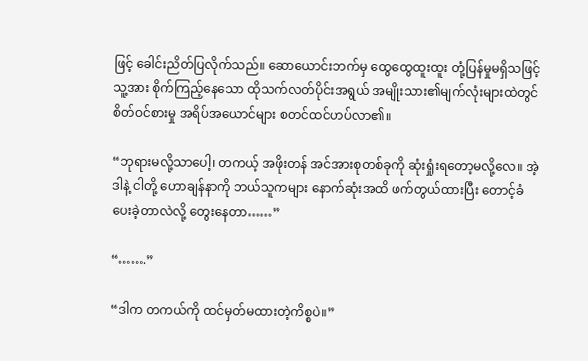ဖြင့် ခေါင်းညိတ်ပြလိုက်သည်။ ဆောယောင်းဘက်မှ ထွေထွေထူးထူး တုံ့ပြန်မှုမရှိသဖြင့် သူ့အား စိုက်ကြည့်နေသော ထိုသက်လတ်ပိုင်းအရွယ် အမျိုးသား၏မျက်လုံးများထဲတွင် စိတ်ဝင်စားမှု အရိပ်အယောင်များ စတင်ထင်ဟပ်လာ၏။

“ဘုရားမလို့သာပေါ့၊ တကယ့် အဖိုးတန် အင်အားစုတစ်ခုကို ဆုံးရှုံးရတော့မလို့လေ။ အဲ့ဒါနဲ့ ငါတို့ ဟောချန်နာကို ဘယ်သူကများ နောက်ဆုံးအထိ ဖက်တွယ်ထားပြီး တောင့်ခံပေးခဲ့တာလဲလို့ တွေးနေတာ……”

“…….”

“ဒါက တကယ်ကို ထင်မှတ်မထားတဲ့ကိစ္စပဲ။”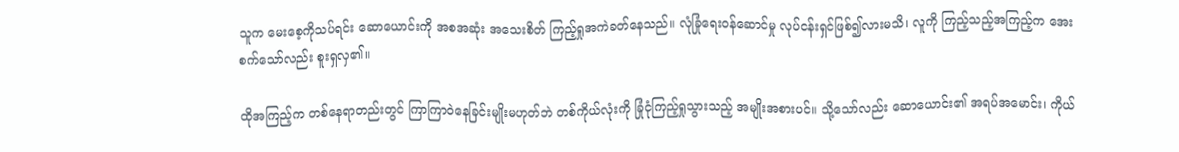သူက မေးစေ့ကိုသပ်ရင်း ဆောယောင်းကို အစအဆုံး အသေးစိတ် ကြည့်ရှုအကဲခတ်နေသည်။ လုံခြုံရေးဝန်ဆောင်မှု လုပ်ငန်းရှင်ဖြစ်၍လားမသိ၊ လူကို ကြည့်သည့်အကြည့်က အေးစက်သော်လည်း စူးရှလှ၏။

ထိုအကြည့်က တစ်နေရာတည်းတွင် ကြာကြာဝဲနေခြင်းမျိုးမဟုတ်ဘဲ တစ်ကိုယ်လုံးကို ခြုံငုံကြည့်ရှုသွားသည့် အမျိုးအစားပင်။ သို့သော်လည်း ဆောယောင်း၏ အရပ်အမောင်း၊ ကိုယ်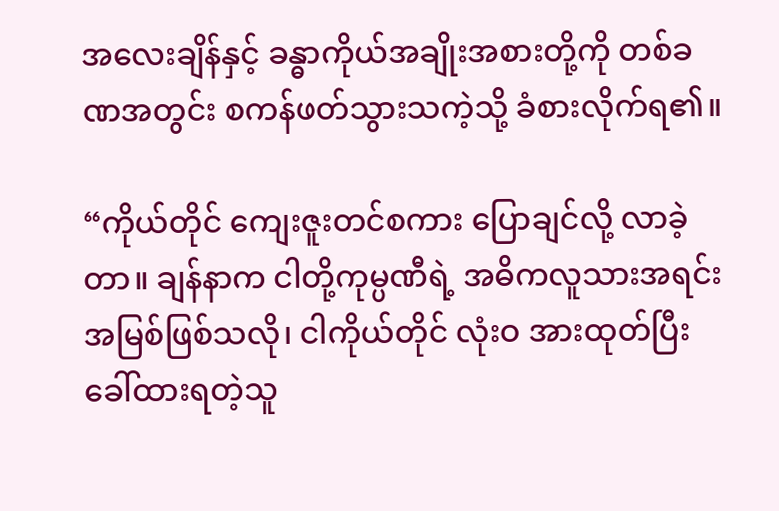အလေးချိန်နှင့် ခန္ဓာကိုယ်အချိုးအစားတို့ကို တစ်ခဏအတွင်း စကန်ဖတ်သွားသကဲ့သို့ ခံစားလိုက်ရ၏။

“ကိုယ်တိုင် ကျေးဇူးတင်စကား ပြောချင်လို့ လာခဲ့တာ။ ချန်နာက ငါတို့ကုမ္ပဏီရဲ့ အဓိကလူသားအရင်းအမြစ်ဖြစ်သလို၊ ငါကိုယ်တိုင် လုံးဝ အားထုတ်ပြီး ခေါ်ထားရတဲ့သူ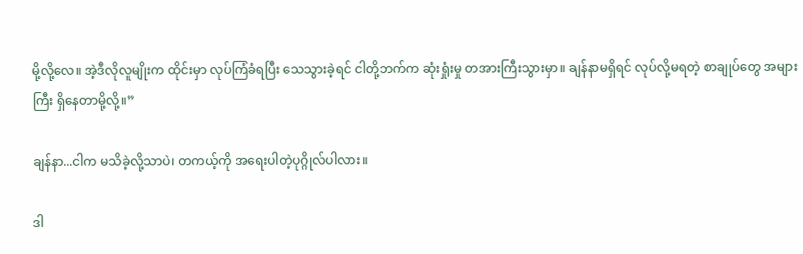မို့လို့လေ။ အဲ့ဒီလိုလူမျိုးက ထိုင်းမှာ လုပ်ကြံခံရပြီး သေသွားခဲ့ရင် ငါတို့ဘက်က ဆုံးရှုံးမှု တအားကြီးသွားမှာ။ ချန်နာမရှိရင် လုပ်လို့မရတဲ့ စာချုပ်တွေ အများကြီး ရှိနေတာမို့လို့။”

ချန်နာ...ငါက မသိခဲ့လို့သာပဲ၊ တကယ့်ကို အရေးပါတဲ့ပုဂ္ဂိုလ်ပါလား။

ဒါ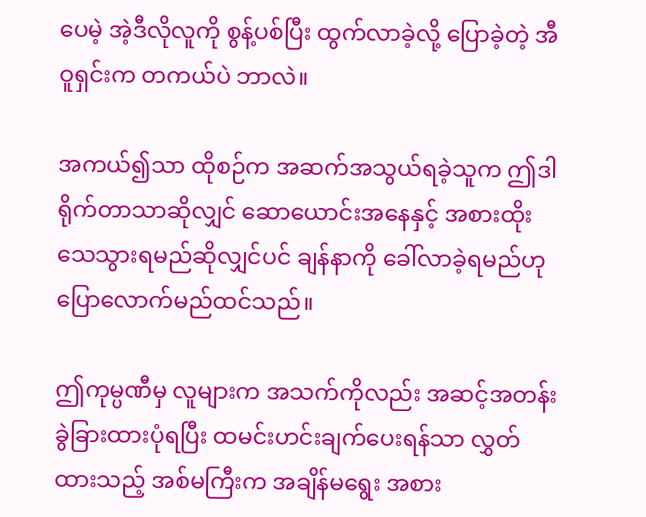ပေမဲ့ အဲ့ဒီလိုလူကို စွန့်ပစ်ပြီး ထွက်လာခဲ့လို့ ပြောခဲ့တဲ့ အီဝူရှင်းက တကယ်ပဲ ဘာလဲ။

အကယ်၍သာ ထိုစဉ်က အဆက်အသွယ်ရခဲ့သူက ဤဒါရိုက်တာသာဆိုလျှင် ဆောယောင်းအနေနှင့် အစားထိုးသေသွားရမည်ဆိုလျှင်ပင် ချန်နာကို ခေါ်လာခဲ့ရမည်ဟု ပြောလောက်မည်ထင်သည်။

ဤကုမ္ပဏီမှ လူများက အသက်ကိုလည်း အဆင့်အတန်းခွဲခြားထားပုံရပြီး ထမင်းဟင်းချက်ပေးရန်သာ လွှတ်ထားသည့် အစ်မကြီးက အချိန်မရွေး အစား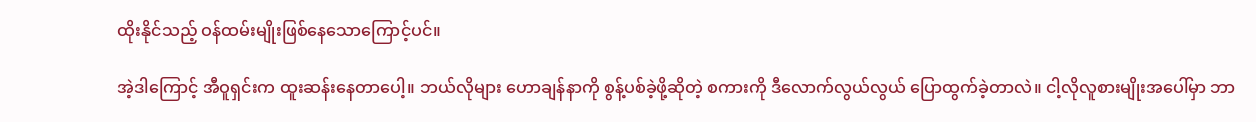ထိုးနိုင်သည့် ဝန်ထမ်းမျိုးဖြစ်နေသောကြောင့်ပင်။

အဲ့ဒါကြောင့် အီဝူရှင်းက ထူးဆန်းနေတာပေါ့။ ဘယ်လိုများ ဟောချန်နာကို စွန့်ပစ်ခဲ့ဖို့ဆိုတဲ့ စကားကို ဒီလောက်လွယ်လွယ် ပြောထွက်ခဲ့တာလဲ။ ငါ့လိုလူစားမျိုးအပေါ်မှာ ဘာ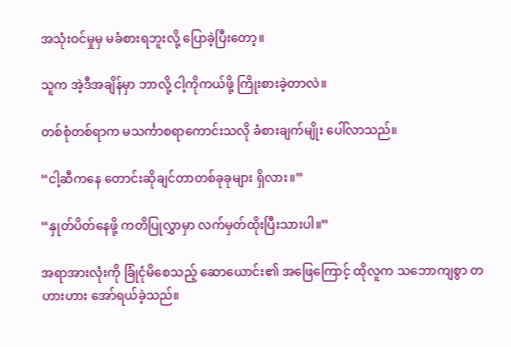အသုံးဝင်မှုမှ မခံစားရဘူးလို့ ပြောခဲ့ပြီးတော့။

သူက အဲ့ဒီအချိန်မှာ ဘာလို့ ငါ့ကိုကယ်ဖို့ ကြိုးစားခဲ့တာလဲ။

တစ်စုံတစ်ရာက မသင်္ကာစရာကောင်းသလို ခံစားချက်မျိုး ပေါ်လာသည်။

“ငါ့ဆီကနေ တောင်းဆိုချင်တာတစ်ခုခုများ ရှိလား။”

“နှုတ်ပိတ်နေဖို့ ကတိပြုလွှာမှာ လက်မှတ်ထိုးပြီးသားပါ။”

အရာအားလုံးကို ခြုံငုံမိစေသည့် ဆောယောင်း၏ အဖြေကြောင့် ထိုလူက သဘောကျစွာ တဟားဟား အော်ရယ်ခဲ့သည်။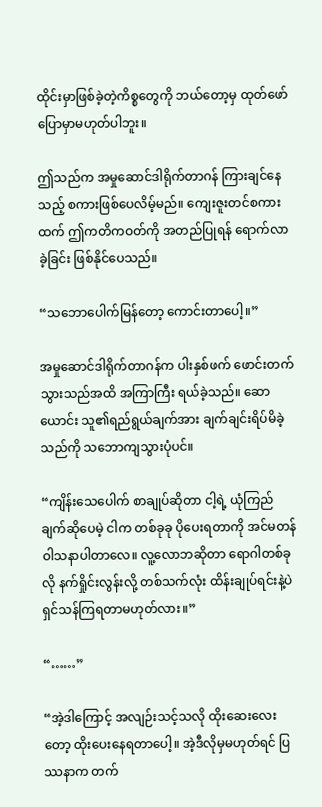ထိုင်းမှာဖြစ်ခဲ့တဲ့ကိစ္စတွေကို ဘယ်တော့မှ ထုတ်ဖော်ပြောမှာမဟုတ်ပါဘူး။

ဤသည်က အမှုဆောင်ဒါရိုက်တာဂန် ကြားချင်နေသည့် စကားဖြစ်ပေလိမ့်မည်။ ကျေးဇူးတင်စကားထက် ဤကတိကဝတ်ကို အတည်ပြုရန် ရောက်လာခဲ့ခြင်း ဖြစ်နိုင်ပေသည်။

“သဘောပေါက်မြန်တော့ ကောင်းတာပေါ့။”

အမှုဆောင်ဒါရိုက်တာဂန်က ပါးနှစ်ဖက် ဖောင်းတက်သွားသည်အထိ အကြာကြီး ရယ်ခဲ့သည်။ ဆောယောင်း သူ၏ရည်ရွယ်ချက်အား ချက်ချင်းရိပ်မိခဲ့သည်ကို သဘောကျသွားပုံပင်။

“ကျိန်းသေပေါက် စာချုပ်ဆိုတာ ငါ့ရဲ့ ယုံကြည်ချက်ဆိုပေမဲ့ ငါက တစ်ခုခု ပိုပေးရတာကို အင်မတန် ဝါသနာပါတာလေ။ လူ့လောဘဆိုတာ ရောဂါတစ်ခုလို နက်ရှိုင်းလွန်းလို့ တစ်သက်လုံး ထိန်းချုပ်ရင်းနဲ့ပဲ ရှင်သန်ကြရတာမဟုတ်လား။”

“……”

“အဲ့ဒါကြောင့် အလျဉ်းသင့်သလို ထိုးဆေးလေးတော့ ထိုးပေးနေရတာပေါ့။ အဲ့ဒီလိုမှမဟုတ်ရင် ပြဿနာက တက်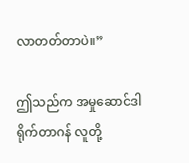လာတတ်တာပဲ။”

ဤသည်က အမှုဆောင်ဒါရိုက်တာဂန် လူတို့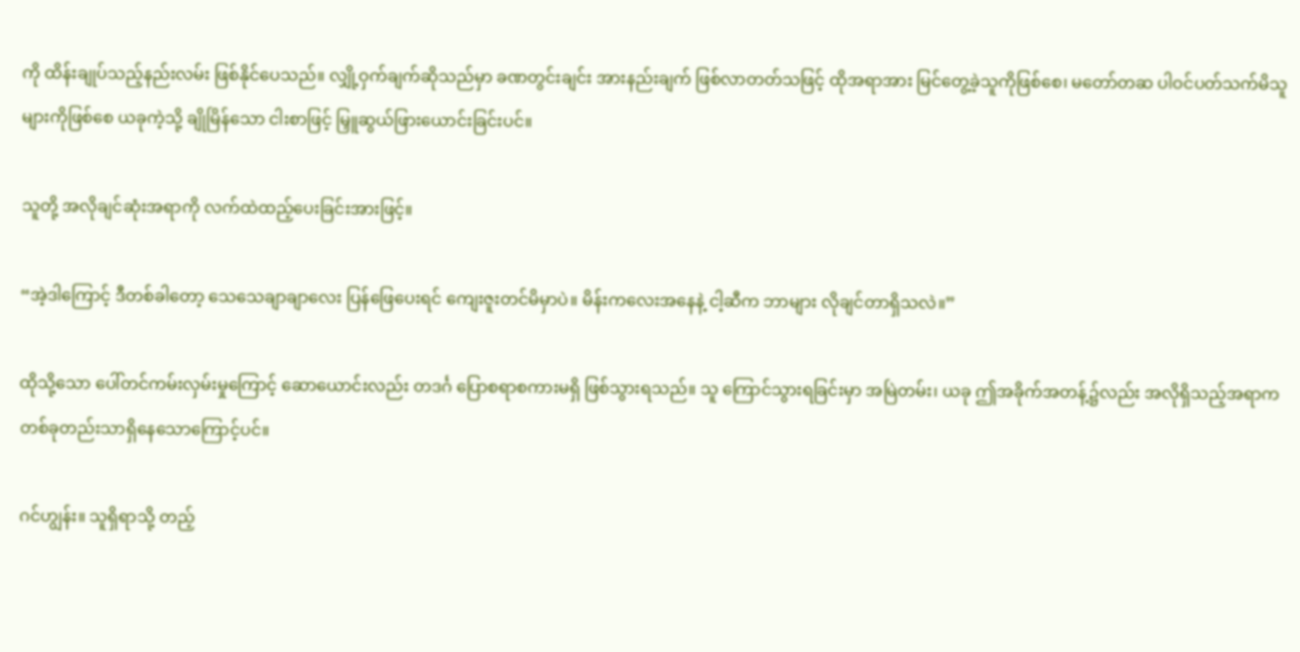ကို ထိန်းချုပ်သည့်နည်းလမ်း ဖြစ်နိုင်ပေသည်။ လျှို့ဝှက်ချက်ဆိုသည်မှာ ခဏတွင်းချင်း အားနည်းချက် ဖြစ်လာတတ်သဖြင့် ထိုအရာအား မြင်တွေ့ခဲ့သူကိုဖြစ်စေ၊ မတော်တဆ ပါဝင်ပတ်သက်မိသူများကိုဖြစ်စေ ယခုကဲ့သို့ ချိုမြိန်သော ငါးစာဖြင့် မြှူဆွယ်ဖြားယောင်းခြင်းပင်။

သူတို့ အလိုချင်ဆုံးအရာကို လက်ထဲထည့်ပေးခြင်းအားဖြင့်။

“အဲ့ဒါကြောင့် ဒီတစ်ခါတော့ သေသေချာချာလေး ပြန်ဖြေပေးရင် ကျေးဇူးတင်မိမှာပဲ။ မိန်းကလေးအနေနဲ့ ငါ့ဆီက ဘာများ လိုချင်တာရှိသလဲ။”

ထိုသို့သော ပေါ်တင်ကမ်းလှမ်းမှုကြောင့် ဆောယောင်းလည်း တဒင်္ဂ ပြောစရာစကားမရှိ ဖြစ်သွားရသည်။ သူ ကြောင်သွားရခြင်းမှာ အမြဲတမ်း၊ ယခု ဤအခိုက်အတန့်၌လည်း အလိုရှိသည့်အရာက တစ်ခုတည်းသာရှိနေသောကြောင့်ပင်။

ဂင်ဟျွန်း။ သူရှိရာသို့ တည့်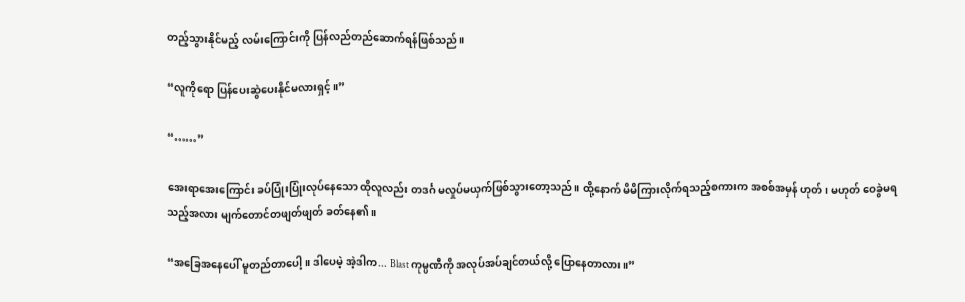တည့်သွားနိုင်မည့် လမ်းကြောင်းကို ပြန်လည်တည်ဆောက်ရန်ဖြစ်သည်။

“လူကိုရော ပြန်ပေးဆွဲပေးနိုင်မလားရှင့်။”

“……”

အေးရာအေးကြောင်း ခပ်ပြုံးပြုံးလုပ်နေသော ထိုလူလည်း တဒင်္ဂ မလှုပ်မယှက်ဖြစ်သွားတော့သည်။ ထို့နောက် မိမိကြားလိုက်ရသည့်စကားက အစစ်အမှန် ဟုတ်၊ မဟုတ် ဝေခွဲမရသည့်အလား မျက်တောင်တဖျတ်ဖျတ် ခတ်နေ၏။

“အခြေအနေပေါ် မူတည်တာပေါ့။ ဒါပေမဲ့ အဲ့ဒါက... Blast ကုမ္ပဏီကို အလုပ်အပ်ချင်တယ်လို့ ပြောနေတာလား။”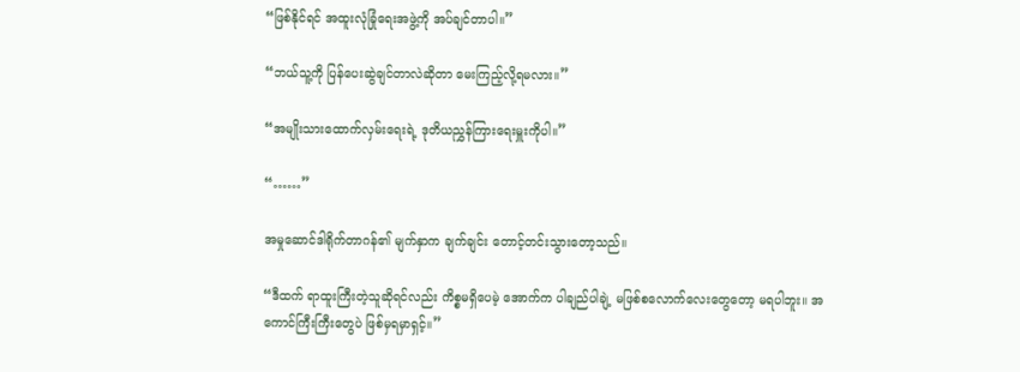“ဖြစ်နိုင်ရင် အထူးလုံခြုံရေးအဖွဲ့ကို အပ်ချင်တာပါ။”

“ဘယ်သူ့ကို ပြန်ပေးဆွဲချင်တာလဲဆိုတာ မေးကြည့်လို့ရမလား။”

“အမျိုးသားထောက်လှမ်းရေးရဲ့ ဒုတိယညွှန်ကြားရေးမှူးကိုပါ။”

“……”

အမှုဆောင်ဒါရိုက်တာဂန်၏ မျက်နှာက ချက်ချင်း တောင့်တင်းသွားတော့သည်။

“ဒီထက် ရာထူးကြီးတဲ့သူဆိုရင်လည်း ကိစ္စမရှိပေမဲ့ အောက်က ပါချည်ပါချဲ့ မဖြစ်စလောက်လေးတွေတော့ မရပါဘူး။ အကောင်ကြီးကြီးတွေပဲ ဖြစ်မှရမှာရှင့်။”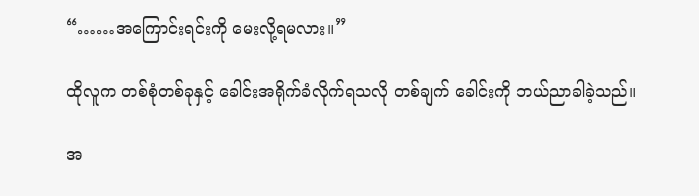“……အကြောင်းရင်းကို မေးလို့ရမလား။”

ထိုလူက တစ်စုံတစ်ခုနှင့် ခေါင်းအရိုက်ခံလိုက်ရသလို တစ်ချက် ခေါင်းကို ဘယ်ညာခါခဲ့သည်။

အ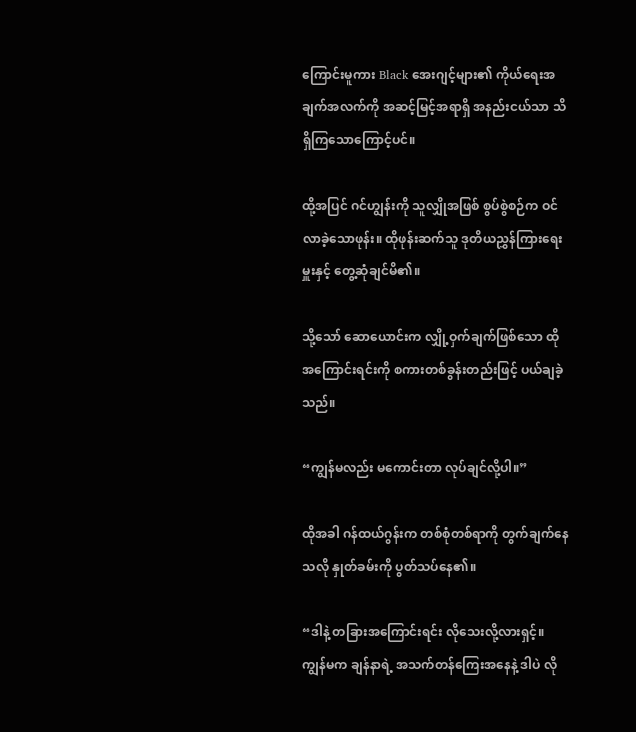ကြောင်းမူကား Black အေးဂျင့်များ၏ ကိုယ်ရေးအချက်အလက်ကို အဆင့်မြင့်အရာရှိ အနည်းငယ်သာ သိရှိကြသောကြောင့်ပင်။

ထို့အပြင် ဂင်ဟျွန်းကို သူလျှိုအဖြစ် စွပ်စွဲစဉ်က ဝင်လာခဲ့သောဖုန်း။ ထိုဖုန်းဆက်သူ ဒုတိယညွှန်ကြားရေးမှူးနှင့် တွေ့ဆုံချင်မိ၏။

သို့သော် ဆောယောင်းက လျှို့ဝှက်ချက်ဖြစ်သော ထိုအကြောင်းရင်းကို စကားတစ်ခွန်းတည်းဖြင့် ပယ်ချခဲ့သည်။

“ကျွန်မလည်း မကောင်းတာ လုပ်ချင်လို့ပါ။”

ထိုအခါ ဂန်ထယ်ဂွန်းက တစ်စုံတစ်ရာကို တွက်ချက်နေသလို နှုတ်ခမ်းကို ပွတ်သပ်နေ၏။

“ဒါနဲ့ တခြားအကြောင်းရင်း လိုသေးလို့လားရှင့်။ ကျွန်မက ချန်နာရဲ့ အသက်တန်ကြေးအနေနဲ့ ဒါပဲ လို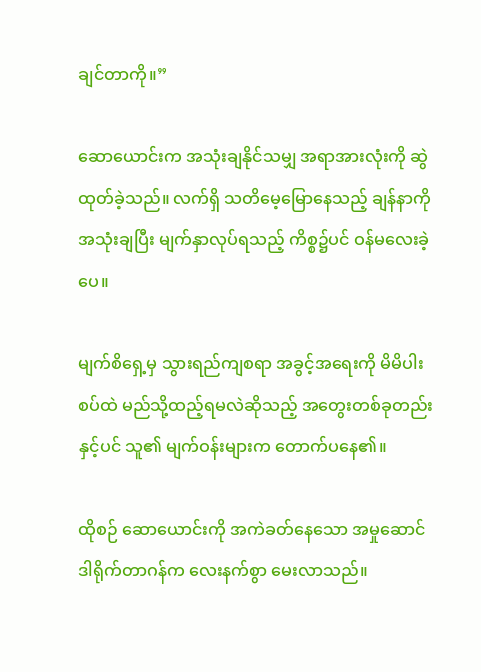ချင်တာကို။”

ဆောယောင်းက အသုံးချနိုင်သမျှ အရာအားလုံးကို ဆွဲထုတ်ခဲ့သည်။ လက်ရှိ သတိမေ့မြောနေသည့် ချန်နာကို အသုံးချပြီး မျက်နှာလုပ်ရသည့် ကိစ္စ၌ပင် ဝန်မလေးခဲ့ပေ။

မျက်စိရှေ့မှ သွားရည်ကျစရာ အခွင့်အရေးကို မိမိပါးစပ်ထဲ မည်သို့ထည့်ရမလဲဆိုသည့် အတွေးတစ်ခုတည်းနှင့်ပင် သူ၏ မျက်ဝန်းများက တောက်ပနေ၏။

ထိုစဉ် ဆောယောင်းကို အကဲခတ်နေသော အမှုဆောင်ဒါရိုက်တာဂန်က လေးနက်စွာ မေးလာသည်။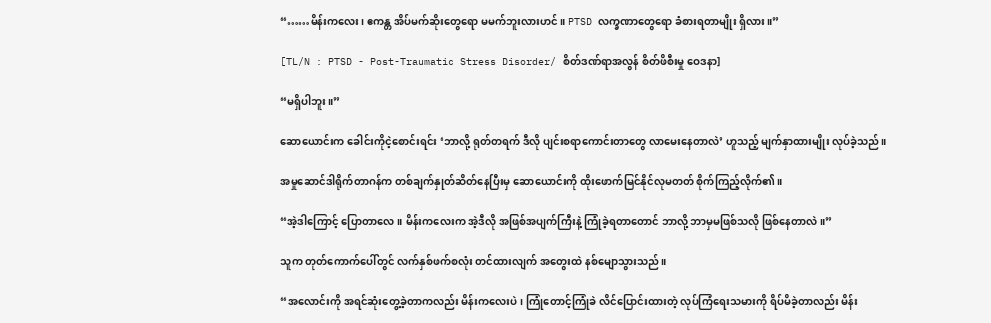“……မိန်းကလေး၊ ဧကန္တ အိပ်မက်ဆိုးတွေရော မမက်ဘူးလားဟင်။ PTSD လက္ခဏာတွေရော ခံစားရတာမျိုး ရှိလား။”

[TL/N : PTSD - Post-Traumatic Stress Disorder/ စိတ်ဒဏ်ရာအလွန် စိတ်ဖိစီးမှု ဝေဒနာ]

“မရှိပါဘူး။”

ဆောယောင်းက ခေါင်းကိုငဲ့စောင်းရင်း ‘ဘာလို့ ရုတ်တရက် ဒီလို ပျင်းစရာကောင်းတာတွေ လာမေးနေတာလဲ’ ဟူသည့် မျက်နှာထားမျိုး လုပ်ခဲ့သည်။

အမှုဆောင်ဒါရိုက်တာဂန်က တစ်ချက်နှုတ်ဆိတ်နေပြီးမှ ဆောယောင်းကို ထိုးဖောက်မြင်နိုင်လုမတတ် စိုက်ကြည့်လိုက်၏။

“အဲ့ဒါကြောင့် ပြောတာလေ။ မိန်းကလေးက အဲ့ဒီလို အဖြစ်အပျက်ကြီးနဲ့ ကြုံခဲ့ရတာတောင် ဘာလို့ ဘာမှမဖြစ်သလို ဖြစ်နေတာလဲ။”

သူက တုတ်ကောက်ပေါ်တွင် လက်နှစ်ဖက်စလုံး တင်ထားလျက် အတွေးထဲ နစ်မျောသွားသည်။

“အလောင်းကို အရင်ဆုံးတွေ့ခဲ့တာကလည်း မိန်းကလေးပဲ၊ ကြုံတောင့်ကြုံခဲ လိင်ပြောင်းထားတဲ့ လုပ်ကြံရေးသမားကို ရိပ်မိခဲ့တာလည်း မိန်း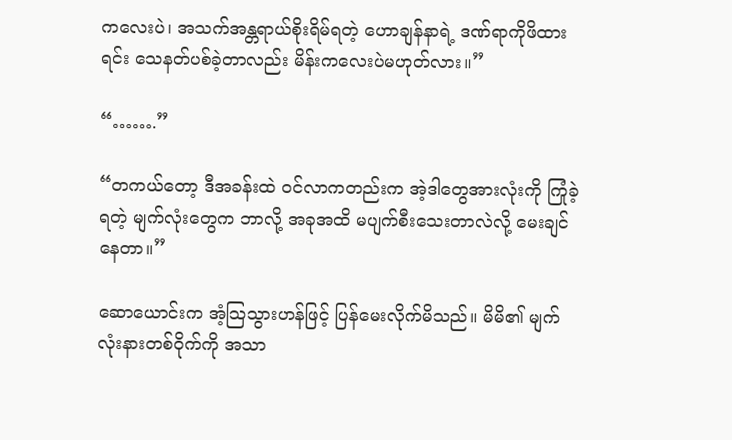ကလေးပဲ၊ အသက်အန္တရာယ်စိုးရိမ်ရတဲ့ ဟောချန်နာရဲ့ ဒဏ်ရာကိုဖိထားရင်း သေနတ်ပစ်ခဲ့တာလည်း မိန်းကလေးပဲမဟုတ်လား။”

“…….”

“တကယ်တော့ ဒီအခန်းထဲ ဝင်လာကတည်းက အဲ့ဒါတွေအားလုံးကို ကြုံခဲ့ရတဲ့ မျက်လုံးတွေက ဘာလို့ အခုအထိ မပျက်စီးသေးတာလဲလို့ မေးချင်နေတာ။”

ဆောယောင်းက အံ့သြသွားဟန်ဖြင့် ပြန်မေးလိုက်မိသည်။ မိမိ၏ မျက်လုံးနားတစ်ဝိုက်ကို အသာ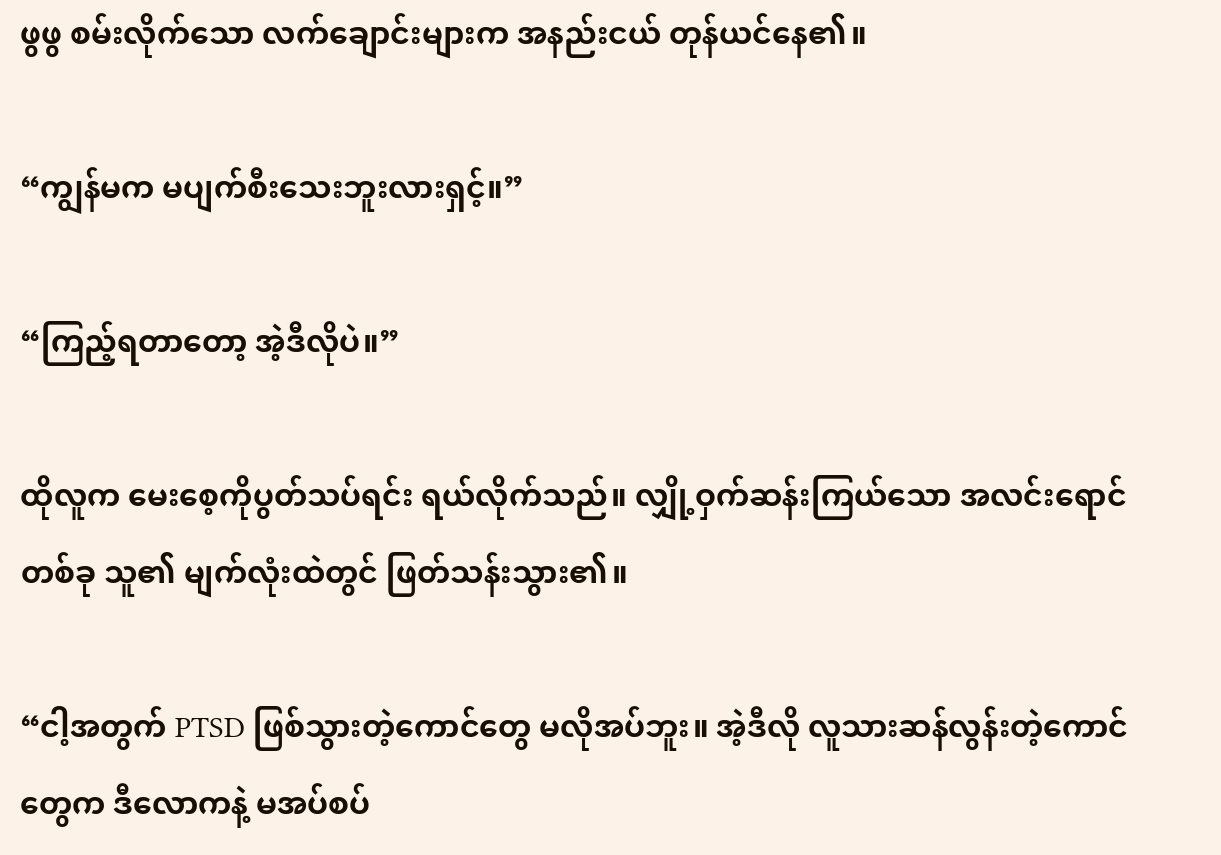ဖွဖွ စမ်းလိုက်သော လက်ချောင်းများက အနည်းငယ် တုန်ယင်နေ၏။

“ကျွန်မက မပျက်စီးသေးဘူးလားရှင့်။”

“ကြည့်ရတာတော့ အဲ့ဒီလိုပဲ။”

ထိုလူက မေးစေ့ကိုပွတ်သပ်ရင်း ရယ်လိုက်သည်။ လျှို့ဝှက်ဆန်းကြယ်သော အလင်းရောင်တစ်ခု သူ၏ မျက်လုံးထဲတွင် ဖြတ်သန်းသွား၏။

“ငါ့အတွက် PTSD ဖြစ်သွားတဲ့ကောင်တွေ မလိုအပ်ဘူး။ အဲ့ဒီလို လူသားဆန်လွန်းတဲ့ကောင်တွေက ဒီလောကနဲ့ မအပ်စပ်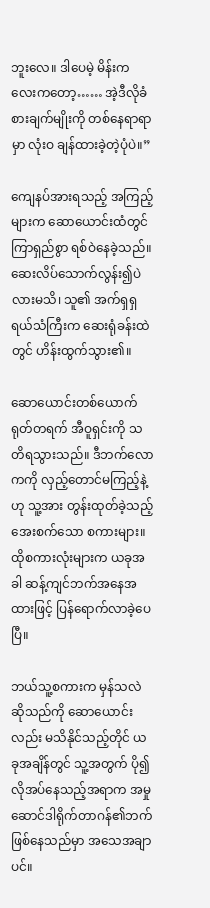ဘူးလေ။ ဒါပေမဲ့ မိန်းကလေးကတော့…… အဲ့ဒီလိုခံစားချက်မျိုးကို တစ်နေရာရာမှာ လုံးဝ ချန်ထားခဲ့တဲ့ပုံပဲ။”

ကျေနပ်အားရသည့် အကြည့်များက ဆောယောင်းထံတွင် ကြာရှည်စွာ ရစ်ဝဲနေခဲ့သည်။ ဆေးလိပ်သောက်လွန်း၍ပဲလားမသိ၊ သူ၏ အက်ရှရှရယ်သံကြီးက ဆေးရုံခန်းထဲတွင် ဟိန်းထွက်သွား၏။

ဆောယောင်းတစ်ယောက် ရုတ်တရက် အီဝူရှင်းကို သတိရသွားသည်။ ဒီဘက်လောကကို လှည့်တောင်မကြည့်နဲ့ဟု သူ့အား တွန်းထုတ်ခဲ့သည့် အေးစက်သော စကားများ။ ထိုစကားလုံးများက ယခုအခါ ဆန့်ကျင်ဘက်အနေအထားဖြင့် ပြန်ရောက်လာခဲ့ပေပြီ။

ဘယ်သူ့စကားက မှန်သလဲဆိုသည်ကို ဆောယောင်းလည်း မသိနိုင်သည့်တိုင် ယခုအချိန်တွင် သူ့အတွက် ပို၍လိုအပ်နေသည့်အရာက အမှုဆောင်ဒါရိုက်တာဂန်၏ဘက် ဖြစ်နေသည်မှာ အသေအချာပင်။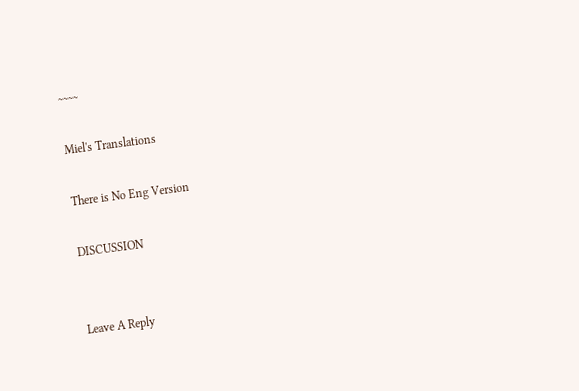~~~~

Miel's Translations

There is No Eng Version

DISCUSSION


Leave A Reply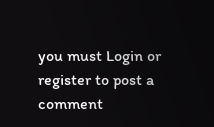you must Login or register to post a comment